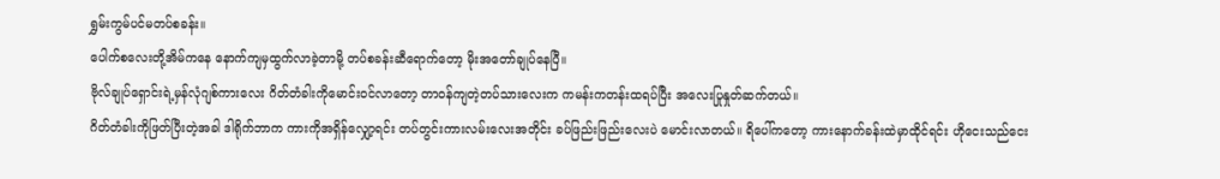ရွှမ်းကွမ်ပင်မတပ်စခန်း။
ပေါက်စလေးတို့အိမ်ကနေ နောက်ကျမှထွက်လာခဲ့တာမို့ တပ်စခန်းဆီရောက်တော့ မိုးအတော်ချုပ်နေပြီ။
ဗိုလ်ချုပ်ရှောင်းရဲ့မှန်လုံဂျစ်ကားလေး ဂိတ်တံခါးကိုမောင်းဝင်လာတော့ တာဝန်ကျတဲ့တပ်သားလေးက ကမန်းကတန်းထရပ်ပြီး အလေးပြုနှုတ်ဆက်တယ်။
ဂိတ်တံခါးကိုဖြတ်ပြီးတဲ့အခါ ဒါရိုက်ဘာက ကားကိုအရှိန်လျှော့ရင်း တပ်တွင်းကားလမ်းလေးအတိုင်း ခပ်ဖြည်းဖြည်းလေးပဲ မောင်းလာတယ်။ ရိပေါ်ကတော့ ကားနောက်ခန်းထဲမှာထိုင်ရင်း ဟိုငေးသည်ငေး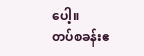ပေါ့။
တပ်စခန်းဧ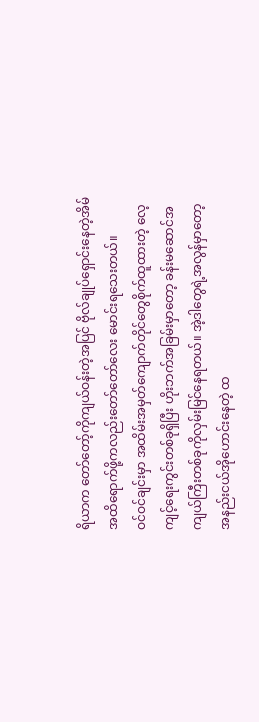ရိယာက တော်တော့်ကိုကျယ်ဝန်းတဲ့အပြင် ဗိုလ်ချုပ်ရှောင်းနေတဲ့အိမ်အထိရောက်ဖို့ကလည်းတော်တော်လေး မောင်းရသေးတယ်။
ဝင်ဝင်ချင်းမှာ အထိမ်းအမှတ်ကျောက်တိုင်တွေစိုက်ထူထားတဲ့ လေ့ကျင့်ရေးကွင်းတစ်ခုရှိပြီး ဟိုးဘက်အခြမ်းမှာတော့ ခန်းမဆောင်အကျယ်ကြီးတစ်ခုကိုလှမ်းမြင်နေရတယ်။ အဲ့ဒါတွေရဲ့အလွန်မှာတော့ အနည်းငယ်အိုဟောင်းနေတဲ့ ထ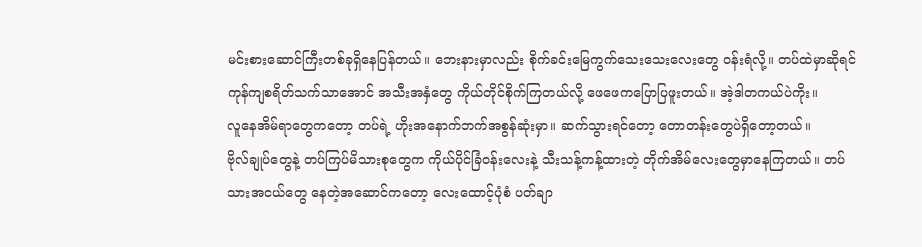မင်းစားဆောင်ကြီးတစ်ခုရှိနေပြန်တယ်။ ဘေးနားမှာလည်း စိုက်ခင်းမြေကွက်သေးသေးလေးတွေ ဝန်းရံလို့။ တပ်ထဲမှာဆိုရင် ကုန်ကျစရိတ်သက်သာအောင် အသီးအနှံတွေ ကိုယ်တိုင်စိုက်ကြတယ်လို့ ဖေဖေကပြောပြဖူးတယ်။ အဲ့ဒါတကယ်ပဲကိုး။
လူနေအိမ်ရာတွေကတော့ တပ်ရဲ့ ဟိုးအနောက်ဘက်အစွန်ဆုံးမှာ။ ဆက်သွားရင်တော့ တောတန်းတွေပဲရှိတော့တယ်။
ဗိုလ်ချုပ်တွေနဲ့ တပ်ကြပ်မိသားစုတွေက ကိုယ်ပိုင်ခြံဝန်းလေးနဲ့ သီးသန့်ကန့်ထားတဲ့ တိုက်အိမ်လေးတွေမှာနေကြတယ်။ တပ်သားအငယ်တွေ နေတဲ့အဆောင်ကတော့ လေးထောင့်ပုံစံ ပတ်ချာ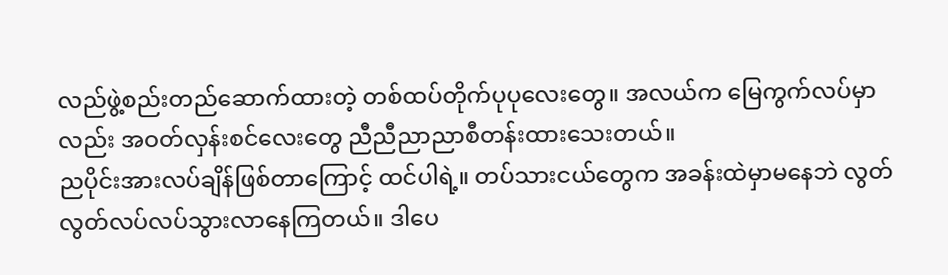လည်ဖွဲ့စည်းတည်ဆောက်ထားတဲ့ တစ်ထပ်တိုက်ပုပုလေးတွေ။ အလယ်က မြေကွက်လပ်မှာလည်း အဝတ်လှန်းစင်လေးတွေ ညီညီညာညာစီတန်းထားသေးတယ်။
ညပိုင်းအားလပ်ချိန်ဖြစ်တာကြောင့် ထင်ပါရဲ့။ တပ်သားငယ်တွေက အခန်းထဲမှာမနေဘဲ လွတ်လွတ်လပ်လပ်သွားလာနေကြတယ်။ ဒါပေ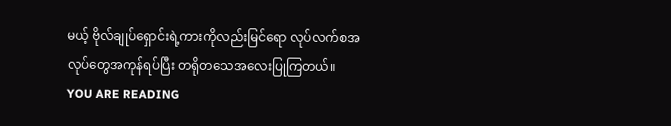မယ့် ဗိုလ်ချုပ်ရှောင်းရဲ့ကားကိုလည်းမြင်ရော လုပ်လက်စအလုပ်တွေအကုန်ရပ်ပြီး တရိုတသေအလေးပြုကြတယ်။
YOU ARE READING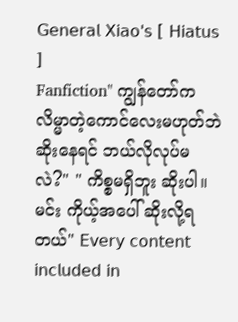𝖦𝖾𝗇𝖾𝗋𝖺𝗅 𝖷𝗂𝖺𝗈'𝗌 [ 𝖧𝗂𝖺𝗍𝗎𝗌 ]
Fanfiction" ကျွန်တော်က လိမ္မာတဲ့ကောင်လေးမဟုတ်ဘဲ ဆိုးနေရင် ဘယ်လိုလုပ်မလဲ?" " ကိစ္စမရှိဘူး ဆိုးပါ။ မင်း ကိုယ့်အပေါ် ဆိုးလို့ရတယ်" 𝖤𝗏𝖾𝗋𝗒 𝖼𝗈𝗇𝗍𝖾𝗇𝗍 𝗂𝗇𝖼𝗅𝗎𝖽𝖾𝖽 𝗂𝗇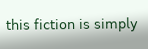𝗍𝗁𝗂𝗌 𝖿𝗂𝖼𝗍𝗂𝗈𝗇 𝗂𝗌 𝗌𝗂𝗆𝗉𝗅𝗒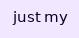𝗃𝗎𝗌𝗍 𝗆𝗒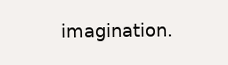𝗂𝗆𝖺𝗀𝗂𝗇𝖺𝗍𝗂𝗈𝗇.